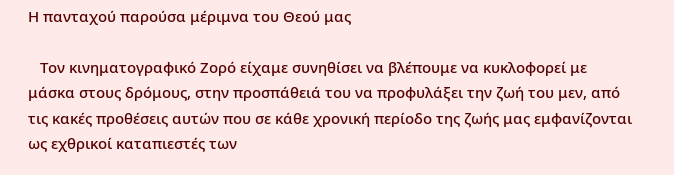Η πανταχού παρούσα μέριμνα του Θεού μας

   Τον κινηματογραφικό Ζορό είχαμε συνηθίσει να βλέπουμε να κυκλοφορεί με μάσκα στους δρόμους, στην προσπάθειά του να προφυλάξει την ζωή του μεν, από τις κακές προθέσεις αυτών που σε κάθε χρονική περίοδο της ζωής μας εμφανίζονται ως εχθρικοί καταπιεστές των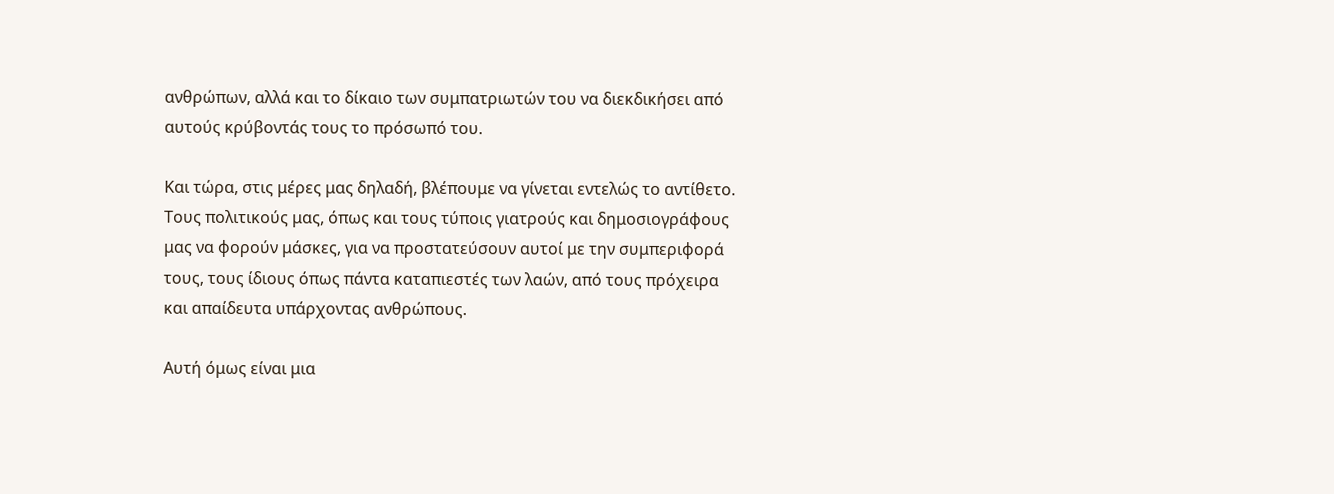ανθρώπων, αλλά και το δίκαιο των συμπατριωτών του να διεκδικήσει από αυτούς κρύβοντάς τους το πρόσωπό του.

Και τώρα, στις μέρες μας δηλαδή, βλέπουμε να γίνεται εντελώς το αντίθετο. Τους πολιτικούς μας, όπως και τους τύποις γιατρούς και δημοσιογράφους μας να φορούν μάσκες, για να προστατεύσουν αυτοί με την συμπεριφορά τους, τους ίδιους όπως πάντα καταπιεστές των λαών, από τους πρόχειρα και απαίδευτα υπάρχοντας ανθρώπους.

Αυτή όμως είναι μια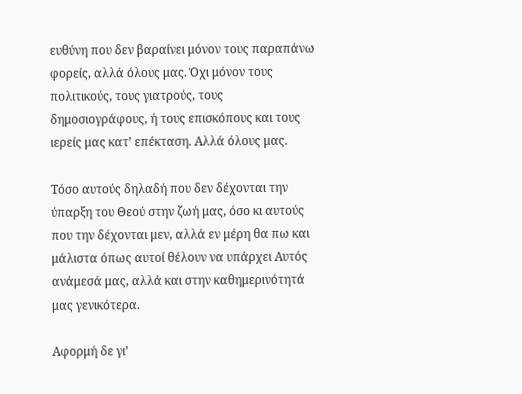ευθύνη που δεν βαραίνει μόνον τους παραπάνω φορείς, αλλά όλους μας. Όχι μόνον τους πολιτικούς, τους γιατρούς, τους δημοσιογράφους, ή τους επισκόπους και τους ιερείς μας κατ’ επέκταση. Αλλά όλους μας.

Τόσο αυτούς δηλαδή που δεν δέχονται την ύπαρξη του Θεού στην ζωή μας, όσο κι αυτούς που την δέχονται μεν, αλλά εν μέρη θα πω και μάλιστα όπως αυτοί θέλουν να υπάρχει Αυτός ανάμεσά μας, αλλά και στην καθημερινότητά μας γενικότερα.

Αφορμή δε γι’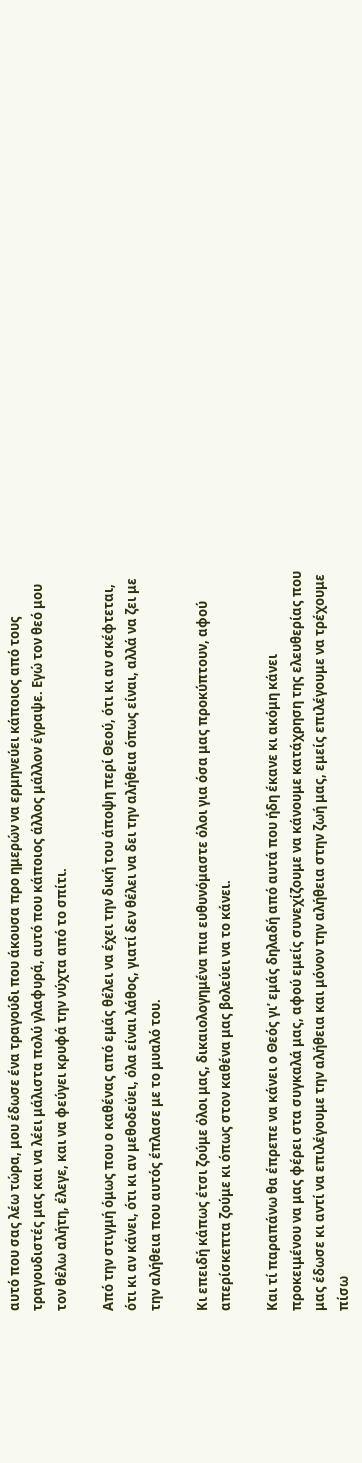αυτό που σας λέω τώρα, μου έδωσε ένα τραγούδι που άκουσα προ ημερών να ερμηνεύει κάποιος από τους τραγουδιστές μας και να λέει μάλιστα πολύ γλαφυρά, αυτό που κάποιος άλλος μάλλον έγραψε. Εγώ τον θεό μου τον θέλω αλήτη, έλεγε, και να φεύγει κρυφά την νύχτα από το σπίτι.

Από την στιγμή όμως που ο καθένας από εμάς θέλει να έχει την δική του άποψη περί Θεού, ότι κι αν σκέφτεται, ότι κι αν κάνει, ότι κι αν μεθοδεύει, όλα είναι λάθος, γιατί δεν θέλει να δει την αλήθεια όπως είναι, αλλά να ζει με την αλήθεια που αυτός έπλασε με το μυαλό του.

Κι επειδή κάπως έτσι ζούμε όλοι μας, δικαιολογημένα πια ευθυνόμαστε όλοι για όσα μας προκύπτουν, αφού απερίσκεπτα ζούμε κι όπως στον καθένα μας βολεύει να το κάνει.

Και τί παραπάνω θα έπρεπε να κάνει ο Θεός γι’ εμάς δηλαδή από αυτά που ήδη έκανε κι ακόμη κάνει προκειμένου να μας φέρει στα συγκαλά μας, αφού εμείς συνεχίζουμε να κάνουμε κατάχρηση της ελευθερίας που μας έδωσε κι αντί να επιλέγουμε την αλήθεια και μόνον την αλήθεια στην ζωή μας, εμείς επιλέγουμε να τρέχουμε πίσω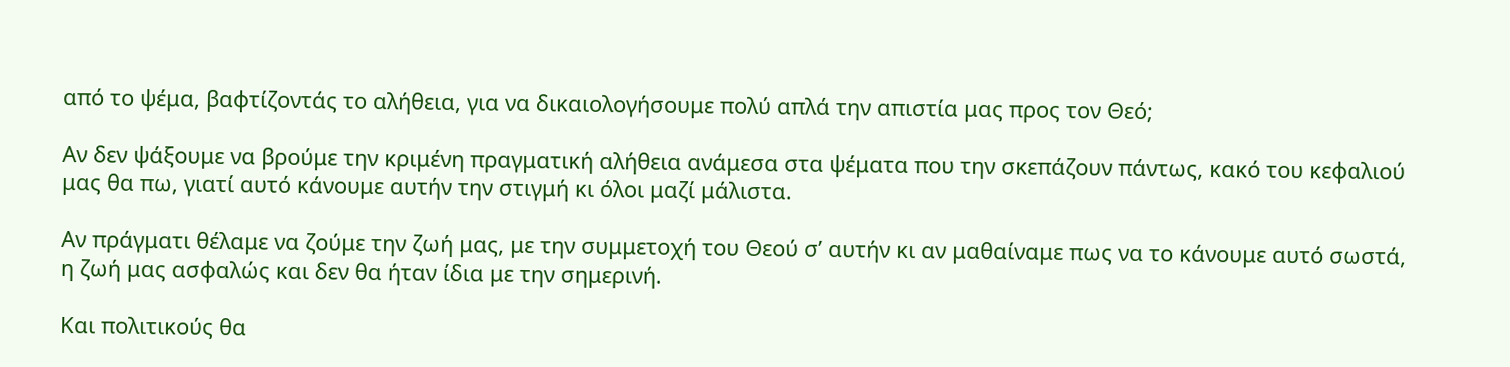από το ψέμα, βαφτίζοντάς το αλήθεια, για να δικαιολογήσουμε πολύ απλά την απιστία μας προς τον Θεό;

Αν δεν ψάξουμε να βρούμε την κριμένη πραγματική αλήθεια ανάμεσα στα ψέματα που την σκεπάζουν πάντως, κακό του κεφαλιού μας θα πω, γιατί αυτό κάνουμε αυτήν την στιγμή κι όλοι μαζί μάλιστα.

Αν πράγματι θέλαμε να ζούμε την ζωή μας, με την συμμετοχή του Θεού σ’ αυτήν κι αν μαθαίναμε πως να το κάνουμε αυτό σωστά, η ζωή μας ασφαλώς και δεν θα ήταν ίδια με την σημερινή.

Και πολιτικούς θα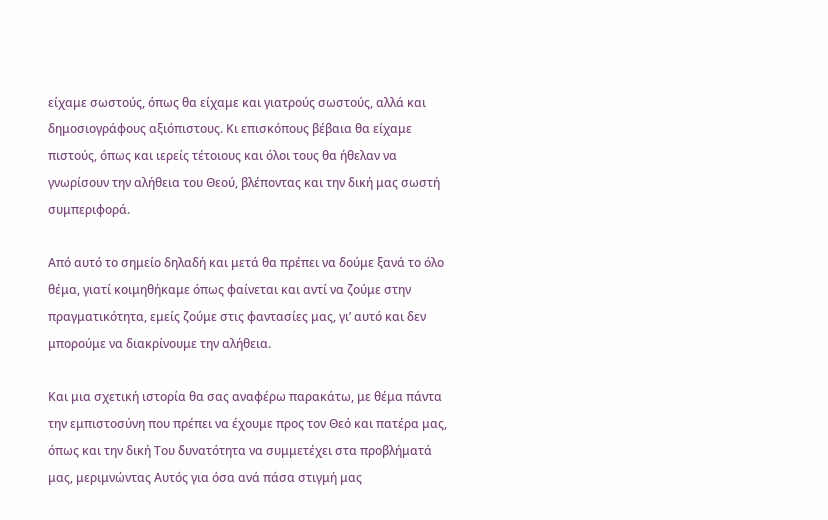είχαμε σωστούς, όπως θα είχαμε και γιατρούς σωστούς, αλλά και δημοσιογράφους αξιόπιστους. Κι επισκόπους βέβαια θα είχαμε πιστούς, όπως και ιερείς τέτοιους και όλοι τους θα ήθελαν να γνωρίσουν την αλήθεια του Θεού, βλέποντας και την δική μας σωστή συμπεριφορά.

Από αυτό το σημείο δηλαδή και μετά θα πρέπει να δούμε ξανά το όλο θέμα, γιατί κοιμηθήκαμε όπως φαίνεται και αντί να ζούμε στην πραγματικότητα, εμείς ζούμε στις φαντασίες μας, γι’ αυτό και δεν μπορούμε να διακρίνουμε την αλήθεια.

Και μια σχετική ιστορία θα σας αναφέρω παρακάτω, με θέμα πάντα την εμπιστοσύνη που πρέπει να έχουμε προς τον Θεό και πατέρα μας, όπως και την δική Του δυνατότητα να συμμετέχει στα προβλήματά μας, μεριμνώντας Αυτός για όσα ανά πάσα στιγμή μας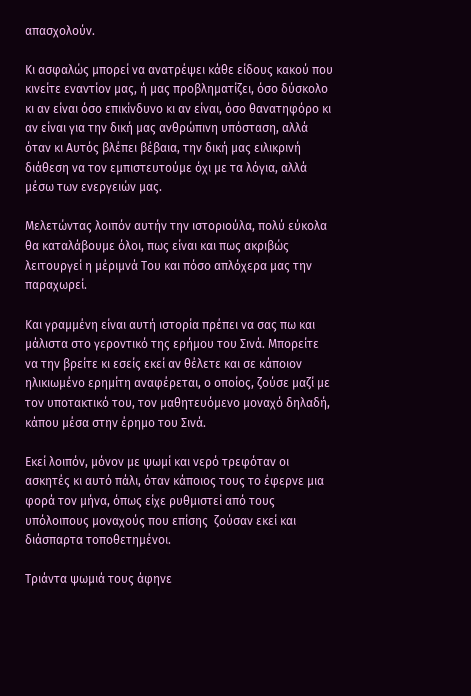απασχολούν.

Κι ασφαλώς μπορεί να ανατρέψει κάθε είδους κακού που κινείτε εναντίον μας, ή μας προβληματίζει, όσο δύσκολο κι αν είναι όσο επικίνδυνο κι αν είναι, όσο θανατηφόρο κι αν είναι για την δική μας ανθρώπινη υπόσταση, αλλά όταν κι Αυτός βλέπει βέβαια, την δική μας ειλικρινή διάθεση να τον εμπιστευτούμε όχι με τα λόγια, αλλά μέσω των ενεργειών μας.

Μελετώντας λοιπόν αυτήν την ιστοριούλα, πολύ εύκολα θα καταλάβουμε όλοι, πως είναι και πως ακριβώς λειτουργεί η μέριμνά Του και πόσο απλόχερα μας την παραχωρεί.

Και γραμμένη είναι αυτή ιστορία πρέπει να σας πω και μάλιστα στο γεροντικό της ερήμου του Σινά. Μπορείτε να την βρείτε κι εσείς εκεί αν θέλετε και σε κάποιον ηλικιωμένο ερημίτη αναφέρεται, ο οποίος, ζούσε μαζί με τον υποτακτικό του, τον μαθητευόμενο μοναχό δηλαδή, κάπου μέσα στην έρημο του Σινά.

Εκεί λοιπόν, μόνον με ψωμί και νερό τρεφόταν οι ασκητές κι αυτό πάλι, όταν κάποιος τους το έφερνε μια φορά τον μήνα, όπως είχε ρυθμιστεί από τους υπόλοιπους μοναχούς που επίσης  ζούσαν εκεί και διάσπαρτα τοποθετημένοι.

Τριάντα ψωμιά τους άφηνε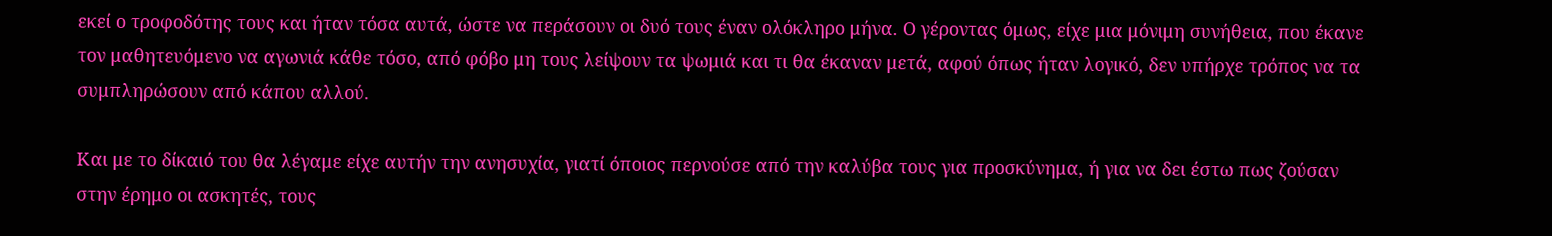εκεί ο τροφοδότης τους και ήταν τόσα αυτά, ώστε να περάσουν οι δυό τους έναν ολόκληρο μήνα. Ο γέροντας όμως, είχε μια μόνιμη συνήθεια, που έκανε τον μαθητευόμενο να αγωνιά κάθε τόσο, από φόβο μη τους λείψουν τα ψωμιά και τι θα έκαναν μετά, αφού όπως ήταν λογικό, δεν υπήρχε τρόπος να τα συμπληρώσουν από κάπου αλλού.

Και με το δίκαιό του θα λέγαμε είχε αυτήν την ανησυχία, γιατί όποιος περνούσε από την καλύβα τους για προσκύνημα, ή για να δει έστω πως ζούσαν στην έρημο οι ασκητές, τους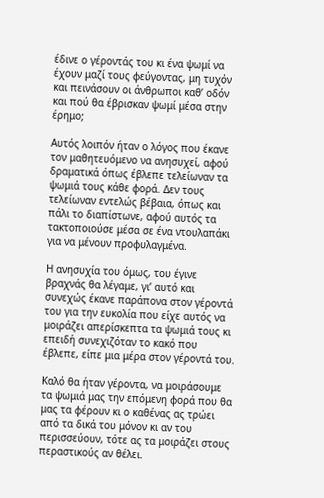έδινε ο γέροντάς του κι ένα ψωμί να έχουν μαζί τους φεύγοντας, μη τυχόν και πεινάσουν οι άνθρωποι καθ’ οδόν και πού θα έβρισκαν ψωμί μέσα στην έρημο;

Αυτός λοιπόν ήταν ο λόγος που έκανε τον μαθητευόμενο να ανησυχεί, αφού δραματικά όπως έβλεπε τελείωναν τα ψωμιά τους κάθε φορά. Δεν τους τελείωναν εντελώς βέβαια, όπως και πάλι το διαπίστωνε, αφού αυτός τα τακτοποιούσε μέσα σε ένα ντουλαπάκι για να μένουν προφυλαγμένα.

Η ανησυχία του όμως, του έγινε βραχνάς θα λέγαμε, γι’ αυτό και συνεχώς έκανε παράπονα στον γέροντά του για την ευκολία που είχε αυτός να μοιράζει απερίσκεπτα τα ψωμιά τους κι επειδή συνεχιζόταν το κακό που έβλεπε, είπε μια μέρα στον γέροντά του.

Καλό θα ήταν γέροντα, να μοιράσουμε τα ψωμιά μας την επόμενη φορά που θα μας τα φέρουν κι ο καθένας ας τρώει από τα δικά του μόνον κι αν του περισσεύουν, τότε ας τα μοιράζει στους περαστικούς αν θέλει.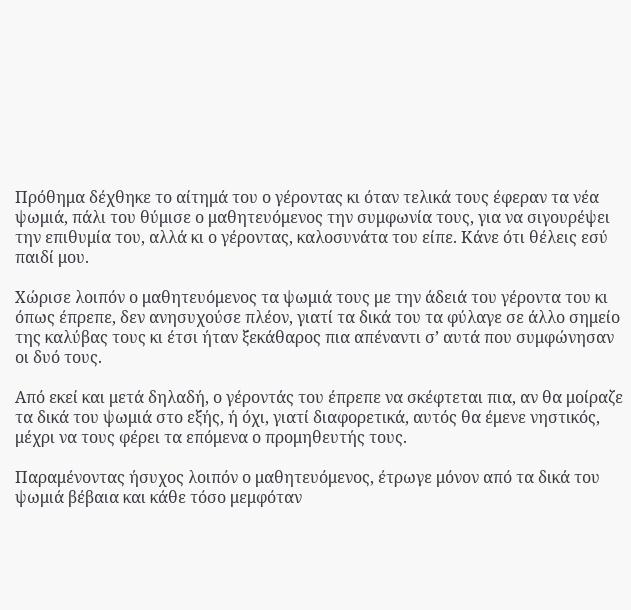Πρόθημα δέχθηκε το αίτημά του ο γέροντας κι όταν τελικά τους έφεραν τα νέα ψωμιά, πάλι του θύμισε ο μαθητευόμενος την συμφωνία τους, για να σιγουρέψει την επιθυμία του, αλλά κι ο γέροντας, καλοσυνάτα του είπε. Κάνε ότι θέλεις εσύ παιδί μου.

Χώρισε λοιπόν ο μαθητευόμενος τα ψωμιά τους με την άδειά του γέροντα του κι όπως έπρεπε, δεν ανησυχούσε πλέον, γιατί τα δικά του τα φύλαγε σε άλλο σημείο της καλύβας τους κι έτσι ήταν ξεκάθαρος πια απέναντι σ’ αυτά που συμφώνησαν οι δυό τους.

Από εκεί και μετά δηλαδή, ο γέροντάς του έπρεπε να σκέφτεται πια, αν θα μοίραζε τα δικά του ψωμιά στο εξής, ή όχι, γιατί διαφορετικά, αυτός θα έμενε νηστικός, μέχρι να τους φέρει τα επόμενα ο προμηθευτής τους.

Παραμένοντας ήσυχος λοιπόν ο μαθητευόμενος, έτρωγε μόνον από τα δικά του ψωμιά βέβαια και κάθε τόσο μεμφόταν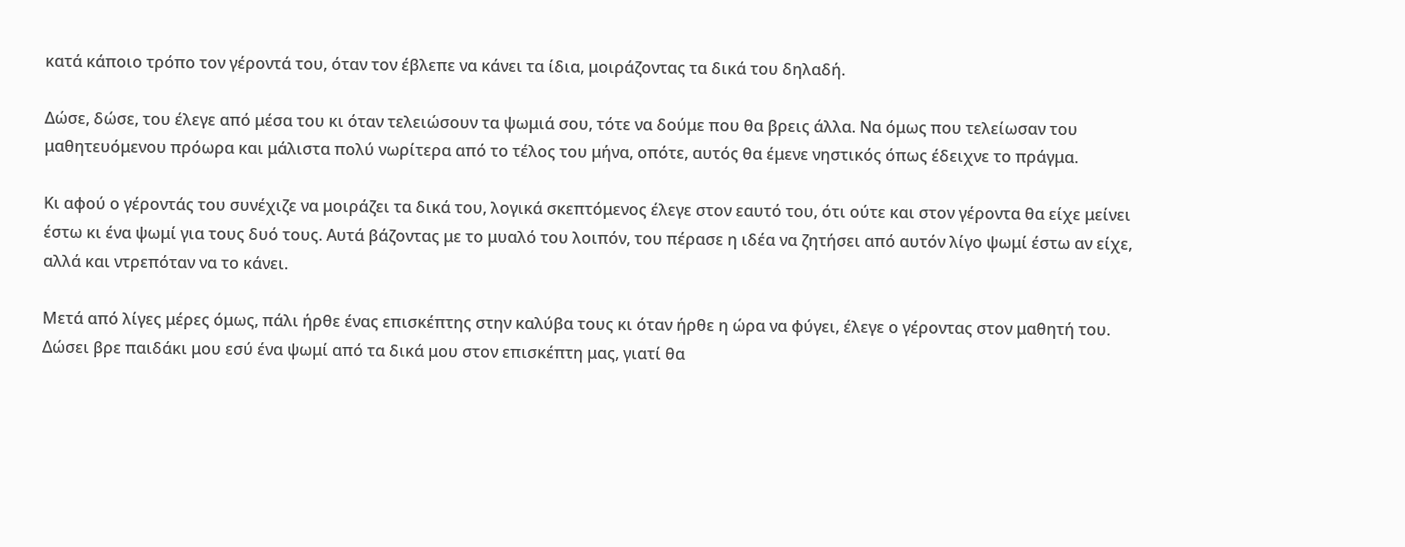κατά κάποιο τρόπο τον γέροντά του, όταν τον έβλεπε να κάνει τα ίδια, μοιράζοντας τα δικά του δηλαδή.

Δώσε, δώσε, του έλεγε από μέσα του κι όταν τελειώσουν τα ψωμιά σου, τότε να δούμε που θα βρεις άλλα. Να όμως που τελείωσαν του μαθητευόμενου πρόωρα και μάλιστα πολύ νωρίτερα από το τέλος του μήνα, οπότε, αυτός θα έμενε νηστικός όπως έδειχνε το πράγμα.

Κι αφού ο γέροντάς του συνέχιζε να μοιράζει τα δικά του, λογικά σκεπτόμενος έλεγε στον εαυτό του, ότι ούτε και στον γέροντα θα είχε μείνει έστω κι ένα ψωμί για τους δυό τους. Αυτά βάζοντας με το μυαλό του λοιπόν, του πέρασε η ιδέα να ζητήσει από αυτόν λίγο ψωμί έστω αν είχε, αλλά και ντρεπόταν να το κάνει.

Μετά από λίγες μέρες όμως, πάλι ήρθε ένας επισκέπτης στην καλύβα τους κι όταν ήρθε η ώρα να φύγει, έλεγε ο γέροντας στον μαθητή του. Δώσει βρε παιδάκι μου εσύ ένα ψωμί από τα δικά μου στον επισκέπτη μας, γιατί θα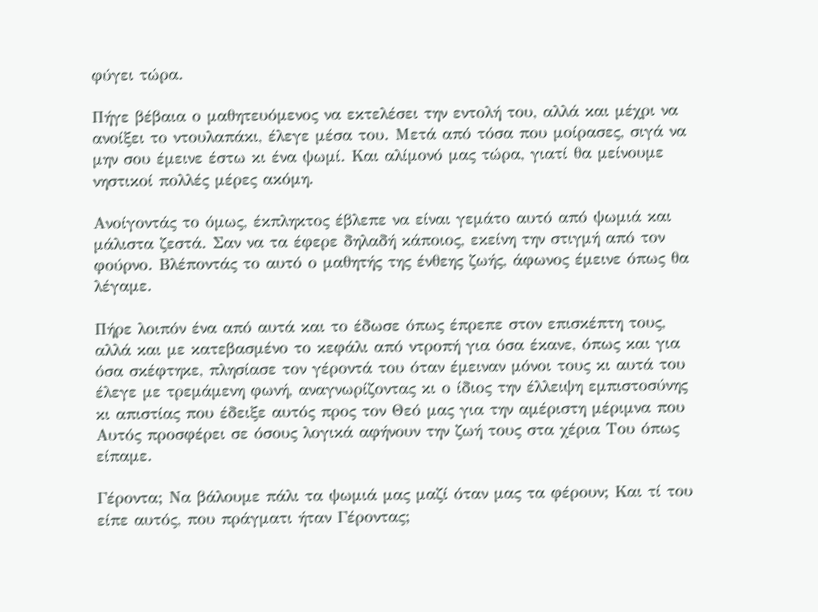φύγει τώρα.

Πήγε βέβαια ο μαθητευόμενος να εκτελέσει την εντολή του, αλλά και μέχρι να ανοίξει το ντουλαπάκι, έλεγε μέσα του. Μετά από τόσα που μοίρασες, σιγά να μην σου έμεινε έστω κι ένα ψωμί. Και αλίμονό μας τώρα, γιατί θα μείνουμε νηστικοί πολλές μέρες ακόμη.

Ανοίγοντάς το όμως, έκπληκτος έβλεπε να είναι γεμάτο αυτό από ψωμιά και μάλιστα ζεστά. Σαν να τα έφερε δηλαδή κάποιος, εκείνη την στιγμή από τον φούρνο. Βλέποντάς το αυτό ο μαθητής της ένθεης ζωής, άφωνος έμεινε όπως θα λέγαμε.

Πήρε λοιπόν ένα από αυτά και το έδωσε όπως έπρεπε στον επισκέπτη τους, αλλά και με κατεβασμένο το κεφάλι από ντροπή για όσα έκανε, όπως και για όσα σκέφτηκε, πλησίασε τον γέροντά του όταν έμειναν μόνοι τους κι αυτά του έλεγε με τρεμάμενη φωνή, αναγνωρίζοντας κι ο ίδιος την έλλειψη εμπιστοσύνης κι απιστίας που έδειξε αυτός προς τον Θεό μας για την αμέριστη μέριμνα που Αυτός προσφέρει σε όσους λογικά αφήνουν την ζωή τους στα χέρια Του όπως είπαμε.

Γέροντα; Να βάλουμε πάλι τα ψωμιά μας μαζί όταν μας τα φέρουν; Και τί του είπε αυτός, που πράγματι ήταν Γέροντας;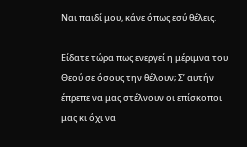Ναι παιδί μου, κάνε όπως εσύ θέλεις.

Είδατε τώρα πως ενεργεί η μέριμνα του Θεού σε όσους την θέλουν; Σ’ αυτήν έπρεπε να μας στέλνουν οι επίσκοποι μας κι όχι να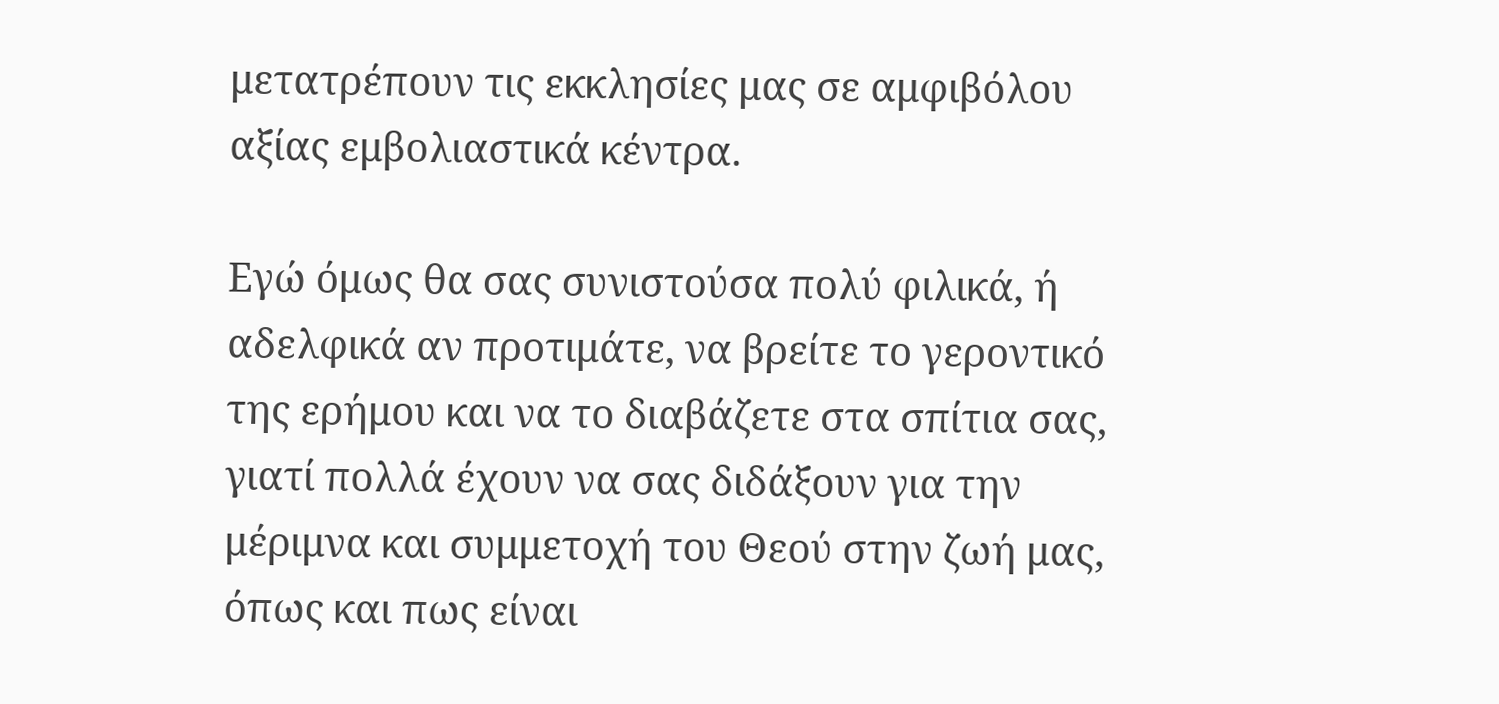μετατρέπουν τις εκκλησίες μας σε αμφιβόλου αξίας εμβολιαστικά κέντρα.

Εγώ όμως θα σας συνιστούσα πολύ φιλικά, ή αδελφικά αν προτιμάτε, να βρείτε το γεροντικό της ερήμου και να το διαβάζετε στα σπίτια σας, γιατί πολλά έχουν να σας διδάξουν για την μέριμνα και συμμετοχή του Θεού στην ζωή μας, όπως και πως είναι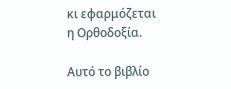κι εφαρμόζεται η Ορθοδοξία.

Αυτό το βιβλίο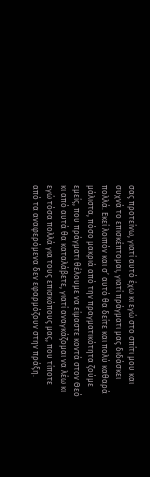σας προτείνω, γιατί αυτό έχω κι εγώ στο σπίτι μου και συχνά το επισκέπτομαι, γιατί πράγματι μας διδάσκει πολλά. Εκεί λοιπόν και σ’ αυτό θα δείτε και πολύ καθαρά μάλιστα, πόσο μακριά από την πραγματικότητα ζούμε εμείς, που πράγματι θέλουμε να είμαστε κοντά στον Θεό κι από αυτά θα καταλάβετε, γιατί αναγκάζομαι να λέω κι εγώ τόσα πολλά για τους επισκόπους μας, που τίποτε από τα αναφερόμενα δεν εφαρμόζουν στην πράξη.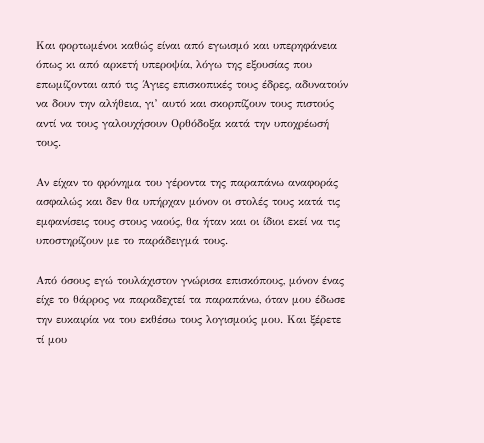Και φορτωμένοι καθώς είναι από εγωισμό και υπερηφάνεια όπως κι από αρκετή υπεροψία, λόγω της εξουσίας που επωμίζονται από τις Άγιες επισκοπικές τους έδρες, αδυνατούν να δουν την αλήθεια, γι’ αυτό και σκορπίζουν τους πιστούς αντί να τους γαλουχήσουν Ορθόδοξα κατά την υποχρέωσή τους.

Αν είχαν το φρόνημα του γέροντα της παραπάνω αναφοράς ασφαλώς και δεν θα υπήρχαν μόνον οι στολές τους κατά τις εμφανίσεις τους στους ναούς, θα ήταν και οι ίδιοι εκεί να τις υποστηρίζουν με το παράδειγμά τους.

Από όσους εγώ τουλάχιστον γνώρισα επισκόπους, μόνον ένας είχε το θάρρος να παραδεχτεί τα παραπάνω, όταν μου έδωσε την ευκαιρία να του εκθέσω τους λογισμούς μου. Και ξέρετε τί μου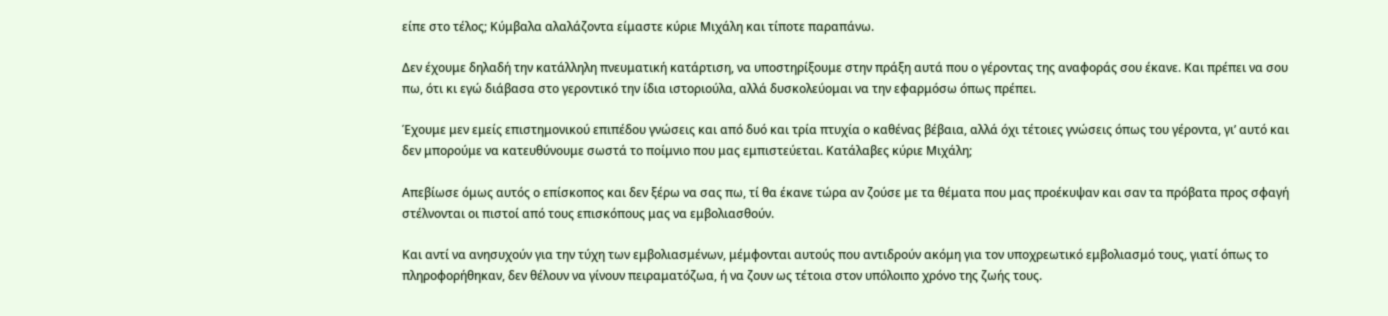είπε στο τέλος; Κύμβαλα αλαλάζοντα είμαστε κύριε Μιχάλη και τίποτε παραπάνω.

Δεν έχουμε δηλαδή την κατάλληλη πνευματική κατάρτιση, να υποστηρίξουμε στην πράξη αυτά που ο γέροντας της αναφοράς σου έκανε. Και πρέπει να σου πω, ότι κι εγώ διάβασα στο γεροντικό την ίδια ιστοριούλα, αλλά δυσκολεύομαι να την εφαρμόσω όπως πρέπει.

Έχουμε μεν εμείς επιστημονικού επιπέδου γνώσεις και από δυό και τρία πτυχία ο καθένας βέβαια, αλλά όχι τέτοιες γνώσεις όπως του γέροντα, γι’ αυτό και δεν μπορούμε να κατευθύνουμε σωστά το ποίμνιο που μας εμπιστεύεται. Κατάλαβες κύριε Μιχάλη;

Απεβίωσε όμως αυτός ο επίσκοπος και δεν ξέρω να σας πω, τί θα έκανε τώρα αν ζούσε με τα θέματα που μας προέκυψαν και σαν τα πρόβατα προς σφαγή στέλνονται οι πιστοί από τους επισκόπους μας να εμβολιασθούν.

Και αντί να ανησυχούν για την τύχη των εμβολιασμένων, μέμφονται αυτούς που αντιδρούν ακόμη για τον υποχρεωτικό εμβολιασμό τους, γιατί όπως το πληροφορήθηκαν, δεν θέλουν να γίνουν πειραματόζωα, ή να ζουν ως τέτοια στον υπόλοιπο χρόνο της ζωής τους.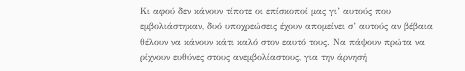Κι αφού δεν κάνουν τίποτε οι επίσκοποί μας γι’ αυτούς που εμβολιάστηκαν, δυό υποχρεώσεις έχουν απομείνει σ’ αυτούς αν βέβαια θέλουν να κάνουν κάτι καλό στον εαυτό τους. Να πάψουν πρώτα να ρίχνουν ευθύνες στους ανεμβολίαστους, για την άρνησή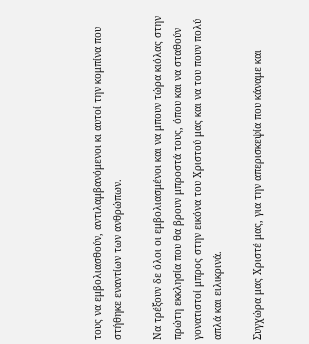τους να εμβολιασθούν, αντιλαμβανόμενοι κι αυτοί την κομπίνα που στήθηκε εναντίων των ανθρώπων.

Να τρέξουν δε όλοι οι εμβολιασμένοι και να μπουν τώρα κιόλας στην πρώτη εκκλησία που θα βρουν μπροστά τους, όπου και να σταθούν γονατιστοί μπρος στην εικόνα του Χριστού μας και να του πουν πολύ απλά και ειλικρινά.

Συγχώρα μας Χριστέ μας, για την απερισκεψία που κάναμε και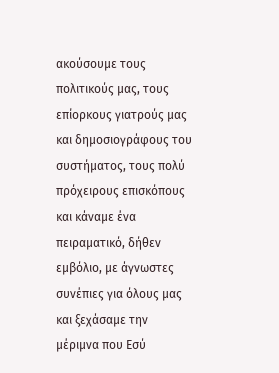ακούσουμε τους πολιτικούς μας, τους επίορκους γιατρούς μας και δημοσιογράφους του συστήματος, τους πολύ πρόχειρους επισκόπους και κάναμε ένα πειραματικό, δήθεν εμβόλιο, με άγνωστες συνέπιες για όλους μας και ξεχάσαμε την μέριμνα που Εσύ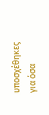υποσχέθηκες για όσα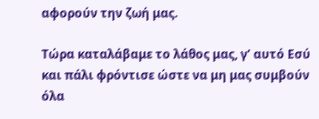αφορούν την ζωή μας.

Τώρα καταλάβαμε το λάθος μας, γ’ αυτό Εσύ και πάλι φρόντισε ώστε να μη μας συμβούν όλα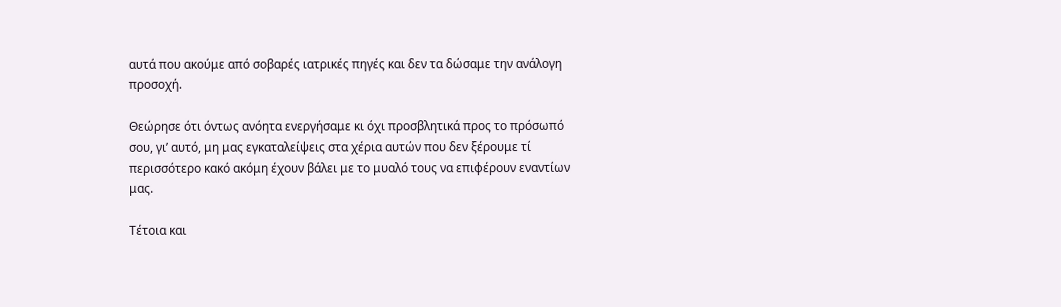αυτά που ακούμε από σοβαρές ιατρικές πηγές και δεν τα δώσαμε την ανάλογη προσοχή.

Θεώρησε ότι όντως ανόητα ενεργήσαμε κι όχι προσβλητικά προς το πρόσωπό σου, γι’ αυτό, μη μας εγκαταλείψεις στα χέρια αυτών που δεν ξέρουμε τί περισσότερο κακό ακόμη έχουν βάλει με το μυαλό τους να επιφέρουν εναντίων μας.

Τέτοια και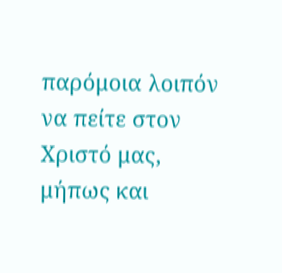παρόμοια λοιπόν να πείτε στον Χριστό μας, μήπως και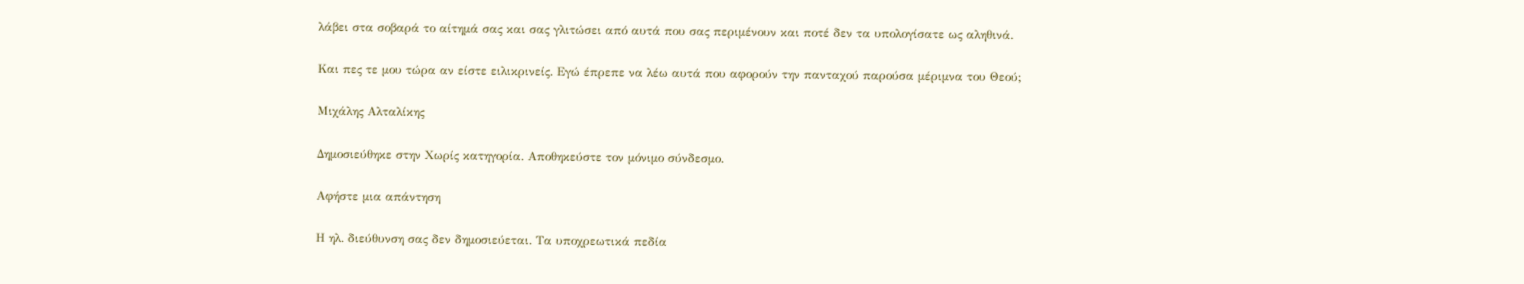λάβει στα σοβαρά το αίτημά σας και σας γλιτώσει από αυτά που σας περιμένουν και ποτέ δεν τα υπολογίσατε ως αληθινά.

Και πες τε μου τώρα αν είστε ειλικρινείς. Εγώ έπρεπε να λέω αυτά που αφορούν την πανταχού παρούσα μέριμνα του Θεού;

Μιχάλης Αλταλίκης

Δημοσιεύθηκε στην Χωρίς κατηγορία. Αποθηκεύστε τον μόνιμο σύνδεσμο.

Αφήστε μια απάντηση

Η ηλ. διεύθυνση σας δεν δημοσιεύεται. Τα υποχρεωτικά πεδία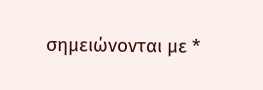σημειώνονται με *